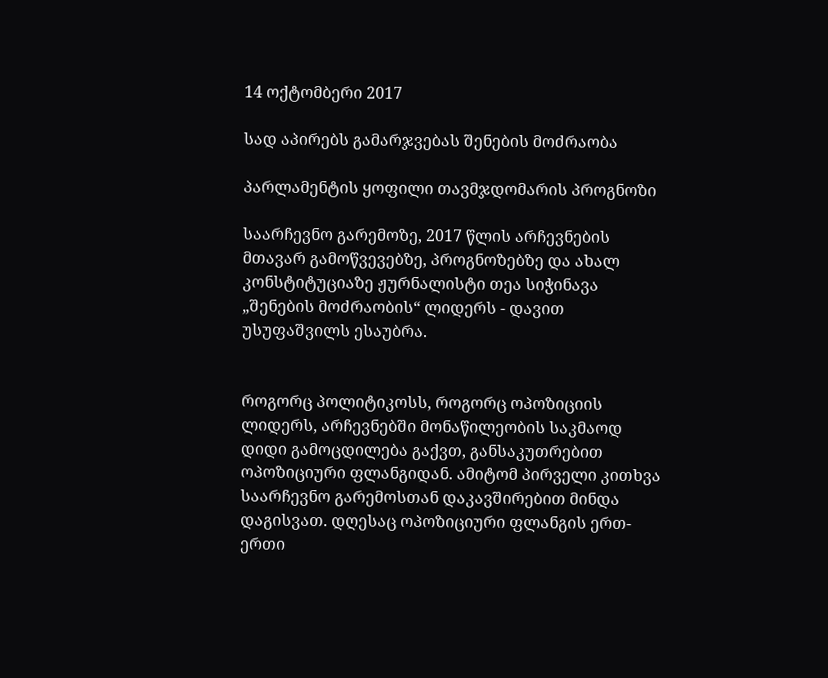14 ოქტომბერი 2017

სად აპირებს გამარჯვებას შენების მოძრაობა

პარლამენტის ყოფილი თავმჯდომარის პროგნოზი

საარჩევნო გარემოზე, 2017 წლის არჩევნების მთავარ გამოწვევებზე, პროგნოზებზე და ახალ კონსტიტუციაზე ჟურნალისტი თეა სიჭინავა „შენების მოძრაობის“ ლიდერს - დავით უსუფაშვილს ესაუბრა.


როგორც პოლიტიკოსს, როგორც ოპოზიციის ლიდერს, არჩევნებში მონაწილეობის საკმაოდ დიდი გამოცდილება გაქვთ, განსაკუთრებით ოპოზიციური ფლანგიდან. ამიტომ პირველი კითხვა საარჩევნო გარემოსთან დაკავშირებით მინდა დაგისვათ. დღესაც ოპოზიციური ფლანგის ერთ-ერთი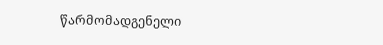წარმომადგენელი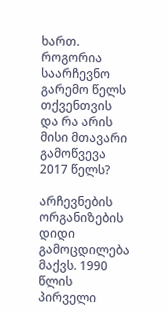ხართ. როგორია საარჩევნო გარემო წელს თქვენთვის და რა არის მისი მთავარი გამოწვევა 2017 წელს?

არჩევნების ორგანიზების დიდი გამოცდილება მაქვს. 1990 წლის პირველი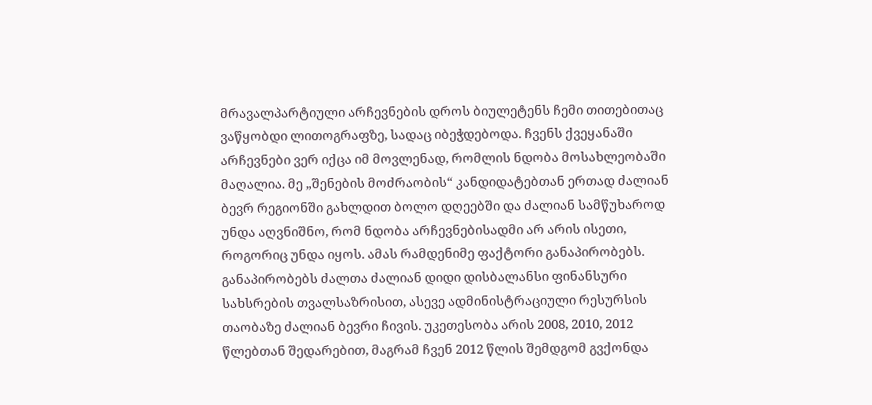მრავალპარტიული არჩევნების დროს ბიულეტენს ჩემი თითებითაც ვაწყობდი ლითოგრაფზე, სადაც იბეჭდებოდა. ჩვენს ქვეყანაში არჩევნები ვერ იქცა იმ მოვლენად, რომლის ნდობა მოსახლეობაში მაღალია. მე „შენების მოძრაობის“ კანდიდატებთან ერთად ძალიან ბევრ რეგიონში გახლდით ბოლო დღეებში და ძალიან სამწუხაროდ უნდა აღვნიშნო, რომ ნდობა არჩევნებისადმი არ არის ისეთი, როგორიც უნდა იყოს. ამას რამდენიმე ფაქტორი განაპირობებს. განაპირობებს ძალთა ძალიან დიდი დისბალანსი ფინანსური სახსრების თვალსაზრისით, ასევე ადმინისტრაციული რესურსის თაობაზე ძალიან ბევრი ჩივის. უკეთესობა არის 2008, 2010, 2012 წლებთან შედარებით, მაგრამ ჩვენ 2012 წლის შემდგომ გვქონდა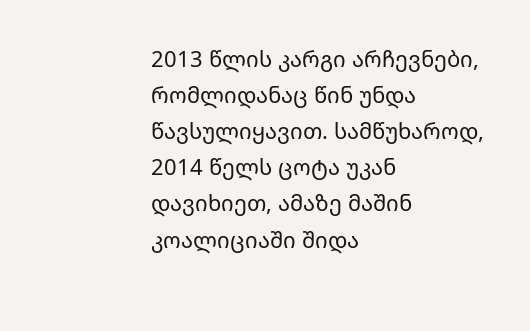2013 წლის კარგი არჩევნები, რომლიდანაც წინ უნდა წავსულიყავით. სამწუხაროდ, 2014 წელს ცოტა უკან დავიხიეთ, ამაზე მაშინ კოალიციაში შიდა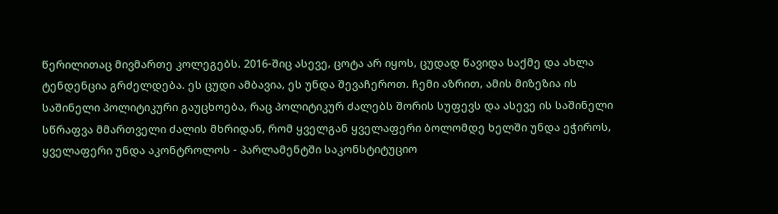წერილითაც მივმართე კოლეგებს. 2016-შიც ასევე, ცოტა არ იყოს, ცუდად წავიდა საქმე და ახლა ტენდენცია გრძელდება. ეს ცუდი ამბავია, ეს უნდა შევაჩეროთ. ჩემი აზრით, ამის მიზეზია ის საშინელი პოლიტიკური გაუცხოება, რაც პოლიტიკურ ძალებს შორის სუფევს და ასევე ის საშინელი სწრაფვა მმართველი ძალის მხრიდან, რომ ყველგან ყველაფერი ბოლომდე ხელში უნდა ეჭიროს, ყველაფერი უნდა აკონტროლოს - პარლამენტში საკონსტიტუციო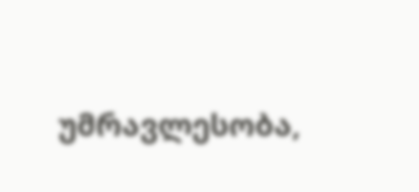უმრავლესობა,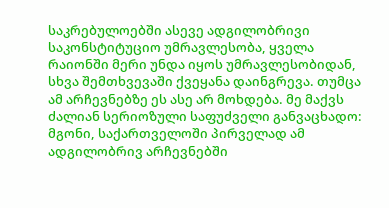საკრებულოებში ასევე ადგილობრივი საკონსტიტუციო უმრავლესობა, ყველა რაიონში მერი უნდა იყოს უმრავლესობიდან, სხვა შემთხვევაში ქვეყანა დაინგრევა. თუმცა ამ არჩევნებზე ეს ასე არ მოხდება. მე მაქვს ძალიან სერიოზული საფუძველი განვაცხადო: მგონი, საქართველოში პირველად ამ ადგილობრივ არჩევნებში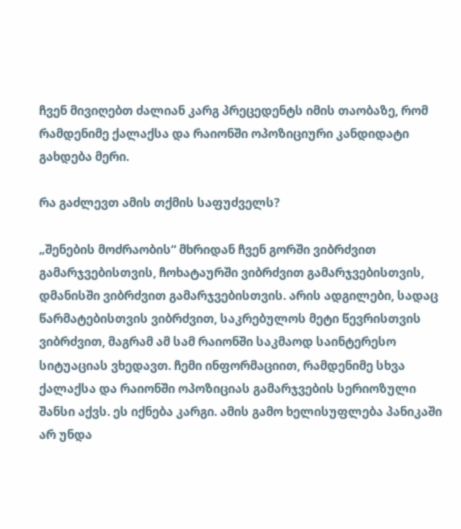ჩვენ მივიღებთ ძალიან კარგ პრეცედენტს იმის თაობაზე, რომ რამდენიმე ქალაქსა და რაიონში ოპოზიციური კანდიდატი გახდება მერი.

რა გაძლევთ ამის თქმის საფუძველს?

„შენების მოძრაობის“ მხრიდან ჩვენ გორში ვიბრძვით გამარჯვებისთვის, ჩოხატაურში ვიბრძვით გამარჯვებისთვის, დმანისში ვიბრძვით გამარჯვებისთვის. არის ადგილები, სადაც წარმატებისთვის ვიბრძვით, საკრებულოს მეტი წევრისთვის ვიბრძვით, მაგრამ ამ სამ რაიონში საკმაოდ საინტერესო სიტუაციას ვხედავთ. ჩემი ინფორმაციით, რამდენიმე სხვა ქალაქსა და რაიონში ოპოზიციას გამარჯვების სერიოზული შანსი აქვს. ეს იქნება კარგი. ამის გამო ხელისუფლება პანიკაში არ უნდა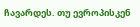ჩავარდეს. თუ ევროპისკენ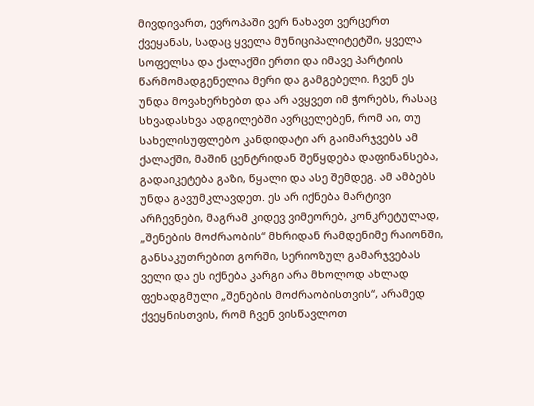მივდივართ, ევროპაში ვერ ნახავთ ვერცერთ ქვეყანას, სადაც ყველა მუნიციპალიტეტში, ყველა სოფელსა და ქალაქში ერთი და იმავე პარტიის წარმომადგენელია მერი და გამგებელი. ჩვენ ეს უნდა მოვახერხებთ და არ ავყვეთ იმ ჭორებს, რასაც სხვადასხვა ადგილებში ავრცელებენ, რომ აი, თუ სახელისუფლებო კანდიდატი არ გაიმარჯვებს ამ ქალაქში, მაშინ ცენტრიდან შეწყდება დაფინანსება, გადაიკეტება გაზი, წყალი და ასე შემდეგ. ამ ამბებს უნდა გავუმკლავდეთ. ეს არ იქნება მარტივი არჩევნები, მაგრამ კიდევ ვიმეორებ, კონკრეტულად, „შენების მოძრაობის“ მხრიდან რამდენიმე რაიონში, განსაკუთრებით გორში, სერიოზულ გამარჯვებას ველი და ეს იქნება კარგი არა მხოლოდ ახლად ფეხადგმული „შენების მოძრაობისთვის“, არამედ ქვეყნისთვის, რომ ჩვენ ვისწავლოთ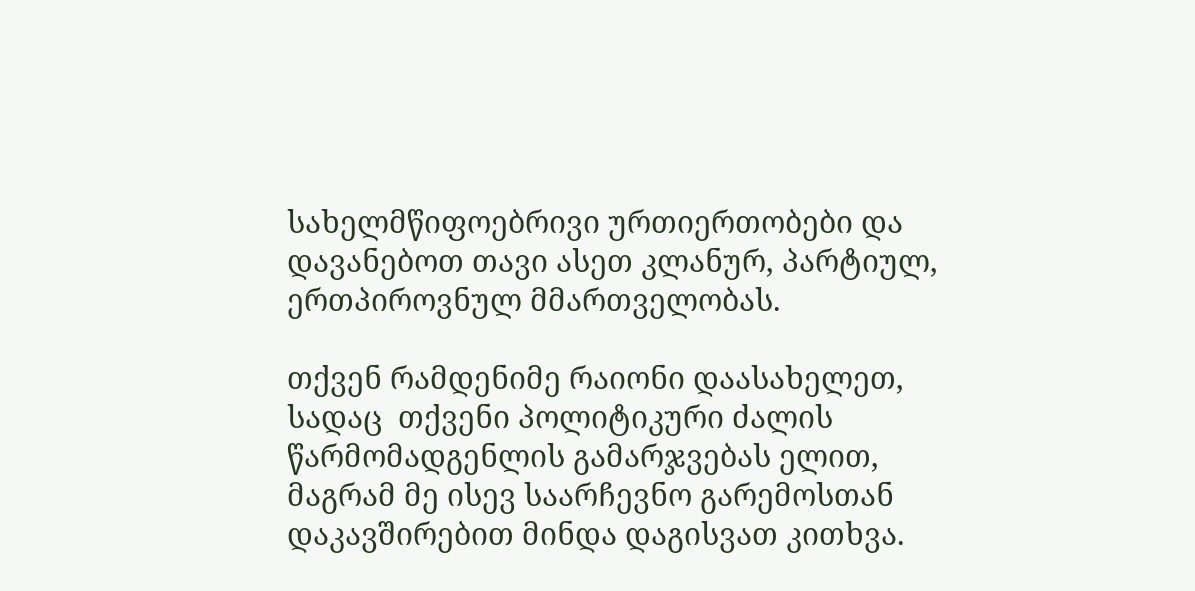სახელმწიფოებრივი ურთიერთობები და დავანებოთ თავი ასეთ კლანურ, პარტიულ, ერთპიროვნულ მმართველობას.

თქვენ რამდენიმე რაიონი დაასახელეთ, სადაც  თქვენი პოლიტიკური ძალის წარმომადგენლის გამარჯვებას ელით, მაგრამ მე ისევ საარჩევნო გარემოსთან დაკავშირებით მინდა დაგისვათ კითხვა.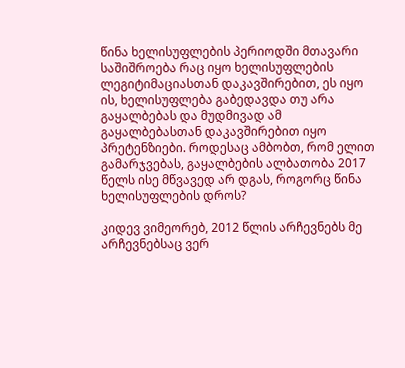წინა ხელისუფლების პერიოდში მთავარი საშიშროება რაც იყო ხელისუფლების ლეგიტიმაციასთან დაკავშირებით, ეს იყო ის, ხელისუფლება გაბედავდა თუ არა გაყალბებას და მუდმივად ამ გაყალბებასთან დაკავშირებით იყო პრეტენზიები. როდესაც ამბობთ, რომ ელით გამარჯვებას, გაყალბების ალბათობა 2017 წელს ისე მწვავედ არ დგას, როგორც წინა ხელისუფლების დროს?

კიდევ ვიმეორებ, 2012 წლის არჩევნებს მე არჩევნებსაც ვერ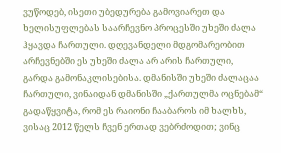ვუწოდებ, ისეთი უბედურება გამოვიარეთ და ხელისუფლებას საარჩევნო პროცესში უხეში ძალა ჰყავდა ჩართული. დღევანდელი მდგომარეობით არჩევნებში ეს უხეში ძალა არ არის ჩართული, გარდა გამონაკლისებისა. დმანისში უხეში ძალაცაა ჩართული, ვინაიდან დმანისში „ქართულმა ოცნებამ“ გადაწყვიტა, რომ ეს რაიონი ჩააბაროს იმ ხალხს, ვისაც 2012 წელს ჩვენ ერთად ვებრძოდით; ვინც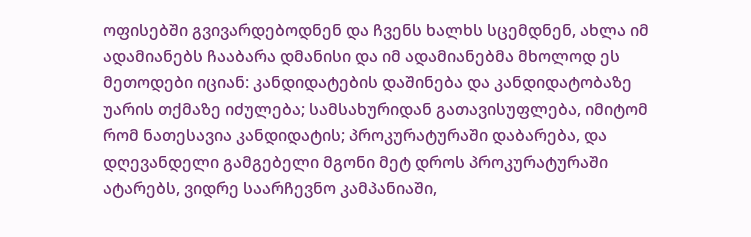ოფისებში გვივარდებოდნენ და ჩვენს ხალხს სცემდნენ, ახლა იმ ადამიანებს ჩააბარა დმანისი და იმ ადამიანებმა მხოლოდ ეს მეთოდები იციან: კანდიდატების დაშინება და კანდიდატობაზე უარის თქმაზე იძულება; სამსახურიდან გათავისუფლება, იმიტომ რომ ნათესავია კანდიდატის; პროკურატურაში დაბარება, და დღევანდელი გამგებელი მგონი მეტ დროს პროკურატურაში ატარებს, ვიდრე საარჩევნო კამპანიაში,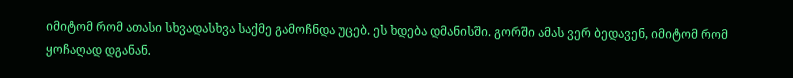იმიტომ რომ ათასი სხვადასხვა საქმე გამოჩნდა უცებ. ეს ხდება დმანისში. გორში ამას ვერ ბედავენ, იმიტომ რომ ყოჩაღად დგანან.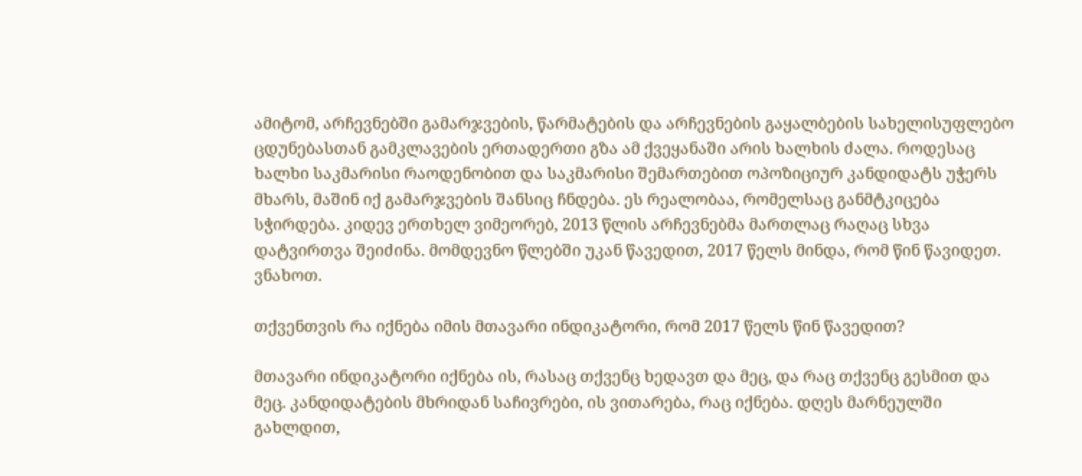ამიტომ, არჩევნებში გამარჯვების, წარმატების და არჩევნების გაყალბების სახელისუფლებო ცდუნებასთან გამკლავების ერთადერთი გზა ამ ქვეყანაში არის ხალხის ძალა. როდესაც ხალხი საკმარისი რაოდენობით და საკმარისი შემართებით ოპოზიციურ კანდიდატს უჭერს მხარს, მაშინ იქ გამარჯვების შანსიც ჩნდება. ეს რეალობაა, რომელსაც განმტკიცება სჭირდება. კიდევ ერთხელ ვიმეორებ, 2013 წლის არჩევნებმა მართლაც რაღაც სხვა დატვირთვა შეიძინა. მომდევნო წლებში უკან წავედით, 2017 წელს მინდა, რომ წინ წავიდეთ. ვნახოთ.

თქვენთვის რა იქნება იმის მთავარი ინდიკატორი, რომ 2017 წელს წინ წავედით?

მთავარი ინდიკატორი იქნება ის, რასაც თქვენც ხედავთ და მეც, და რაც თქვენც გესმით და მეც. კანდიდატების მხრიდან საჩივრები, ის ვითარება, რაც იქნება. დღეს მარნეულში გახლდით,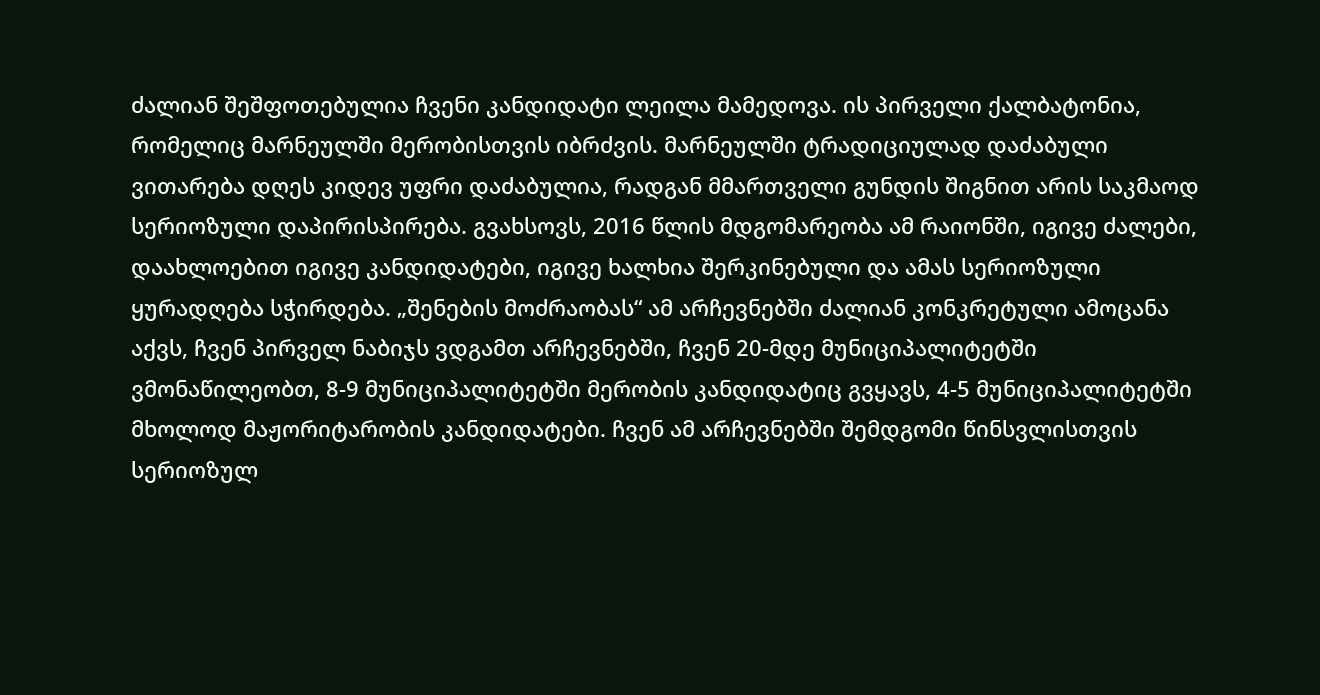ძალიან შეშფოთებულია ჩვენი კანდიდატი ლეილა მამედოვა. ის პირველი ქალბატონია, რომელიც მარნეულში მერობისთვის იბრძვის. მარნეულში ტრადიციულად დაძაბული ვითარება დღეს კიდევ უფრი დაძაბულია, რადგან მმართველი გუნდის შიგნით არის საკმაოდ სერიოზული დაპირისპირება. გვახსოვს, 2016 წლის მდგომარეობა ამ რაიონში, იგივე ძალები, დაახლოებით იგივე კანდიდატები, იგივე ხალხია შერკინებული და ამას სერიოზული ყურადღება სჭირდება. „შენების მოძრაობას“ ამ არჩევნებში ძალიან კონკრეტული ამოცანა აქვს, ჩვენ პირველ ნაბიჯს ვდგამთ არჩევნებში, ჩვენ 20-მდე მუნიციპალიტეტში ვმონაწილეობთ, 8-9 მუნიციპალიტეტში მერობის კანდიდატიც გვყავს, 4-5 მუნიციპალიტეტში მხოლოდ მაჟორიტარობის კანდიდატები. ჩვენ ამ არჩევნებში შემდგომი წინსვლისთვის სერიოზულ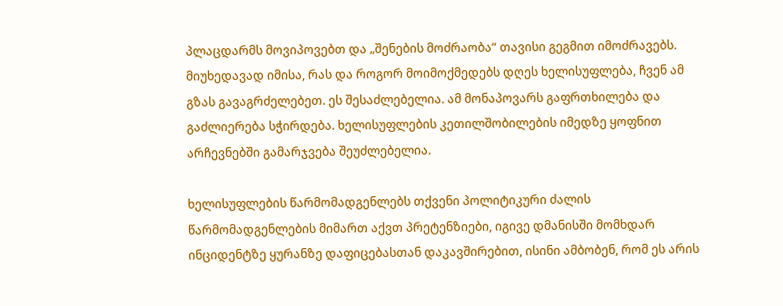პლაცდარმს მოვიპოვებთ და „შენების მოძრაობა“ თავისი გეგმით იმოძრავებს. მიუხედავად იმისა, რას და როგორ მოიმოქმედებს დღეს ხელისუფლება, ჩვენ ამ გზას გავაგრძელებეთ. ეს შესაძლებელია. ამ მონაპოვარს გაფრთხილება და გაძლიერება სჭირდება. ხელისუფლების კეთილშობილების იმედზე ყოფნით არჩევნებში გამარჯვება შეუძლებელია.

ხელისუფლების წარმომადგენლებს თქვენი პოლიტიკური ძალის წარმომადგენლების მიმართ აქვთ პრეტენზიები, იგივე დმანისში მომხდარ ინციდენტზე ყურანზე დაფიცებასთან დაკავშირებით, ისინი ამბობენ, რომ ეს არის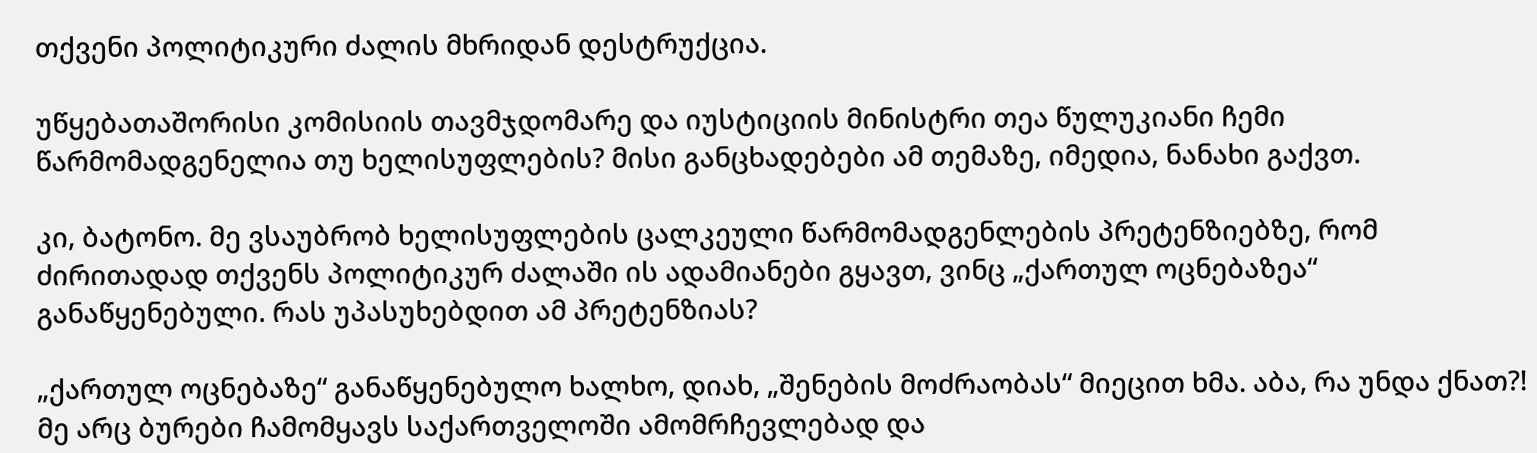თქვენი პოლიტიკური ძალის მხრიდან დესტრუქცია.

უწყებათაშორისი კომისიის თავმჯდომარე და იუსტიციის მინისტრი თეა წულუკიანი ჩემი წარმომადგენელია თუ ხელისუფლების? მისი განცხადებები ამ თემაზე, იმედია, ნანახი გაქვთ.

კი, ბატონო. მე ვსაუბრობ ხელისუფლების ცალკეული წარმომადგენლების პრეტენზიებზე, რომ ძირითადად თქვენს პოლიტიკურ ძალაში ის ადამიანები გყავთ, ვინც „ქართულ ოცნებაზეა“ განაწყენებული. რას უპასუხებდით ამ პრეტენზიას?

„ქართულ ოცნებაზე“ განაწყენებულო ხალხო, დიახ, „შენების მოძრაობას“ მიეცით ხმა. აბა, რა უნდა ქნათ?! მე არც ბურები ჩამომყავს საქართველოში ამომრჩევლებად და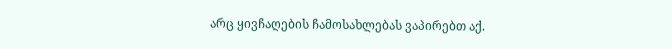არც ყივჩაღების ჩამოსახლებას ვაპირებთ აქ.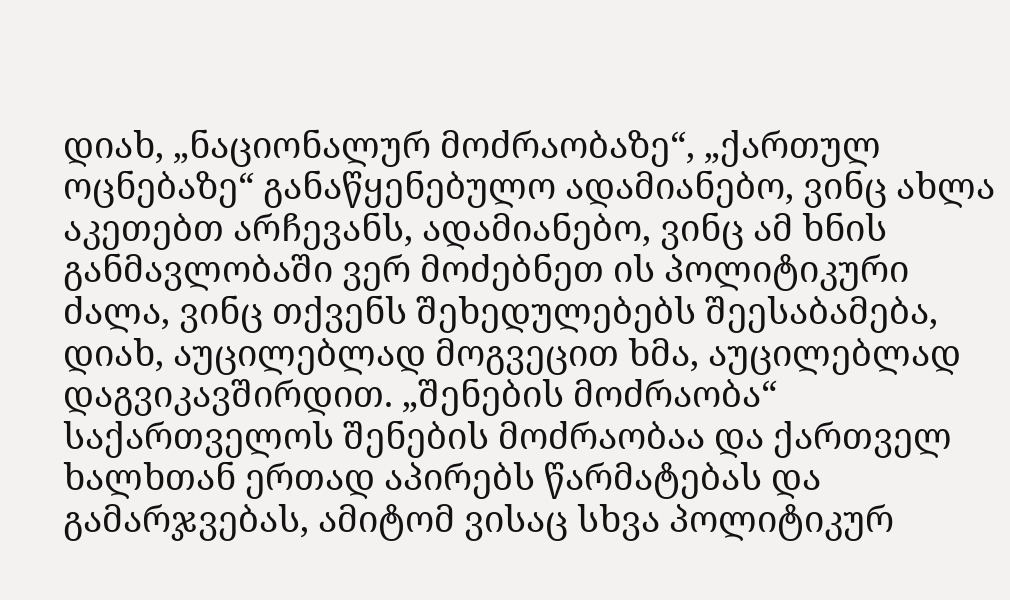დიახ, „ნაციონალურ მოძრაობაზე“, „ქართულ ოცნებაზე“ განაწყენებულო ადამიანებო, ვინც ახლა აკეთებთ არჩევანს, ადამიანებო, ვინც ამ ხნის განმავლობაში ვერ მოძებნეთ ის პოლიტიკური ძალა, ვინც თქვენს შეხედულებებს შეესაბამება, დიახ, აუცილებლად მოგვეცით ხმა, აუცილებლად დაგვიკავშირდით. „შენების მოძრაობა“ საქართველოს შენების მოძრაობაა და ქართველ ხალხთან ერთად აპირებს წარმატებას და გამარჯვებას, ამიტომ ვისაც სხვა პოლიტიკურ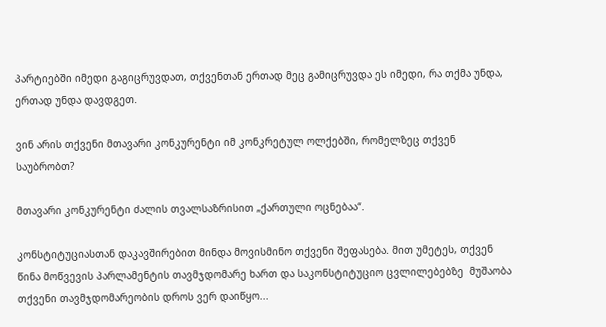პარტიებში იმედი გაგიცრუვდათ, თქვენთან ერთად მეც გამიცრუვდა ეს იმედი, რა თქმა უნდა, ერთად უნდა დავდგეთ.

ვინ არის თქვენი მთავარი კონკურენტი იმ კონკრეტულ ოლქებში, რომელზეც თქვენ საუბრობთ?

მთავარი კონკურენტი ძალის თვალსაზრისით „ქართული ოცნებაა“.

კონსტიტუციასთან დაკავშირებით მინდა მოვისმინო თქვენი შეფასება. მით უმეტეს, თქვენ წინა მოწვევის პარლამენტის თავმჯდომარე ხართ და საკონსტიტუციო ცვლილებებზე  მუშაობა თქვენი თავმჯდომარეობის დროს ვერ დაიწყო...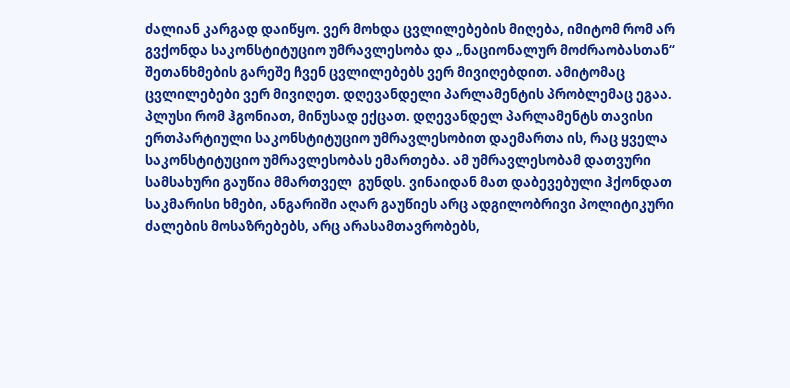ძალიან კარგად დაიწყო. ვერ მოხდა ცვლილებების მიღება, იმიტომ რომ არ გვქონდა საკონსტიტუციო უმრავლესობა და „ნაციონალურ მოძრაობასთან“ შეთანხმების გარეშე ჩვენ ცვლილებებს ვერ მივიღებდით. ამიტომაც ცვლილებები ვერ მივიღეთ. დღევანდელი პარლამენტის პრობლემაც ეგაა. პლუსი რომ ჰგონიათ, მინუსად ექცათ. დღევანდელ პარლამენტს თავისი ერთპარტიული საკონსტიტუციო უმრავლესობით დაემართა ის, რაც ყველა საკონსტიტუციო უმრავლესობას ემართება. ამ უმრავლესობამ დათვური სამსახური გაუწია მმართველ  გუნდს. ვინაიდან მათ დაბევებული ჰქონდათ საკმარისი ხმები, ანგარიში აღარ გაუწიეს არც ადგილობრივი პოლიტიკური ძალების მოსაზრებებს, არც არასამთავრობებს,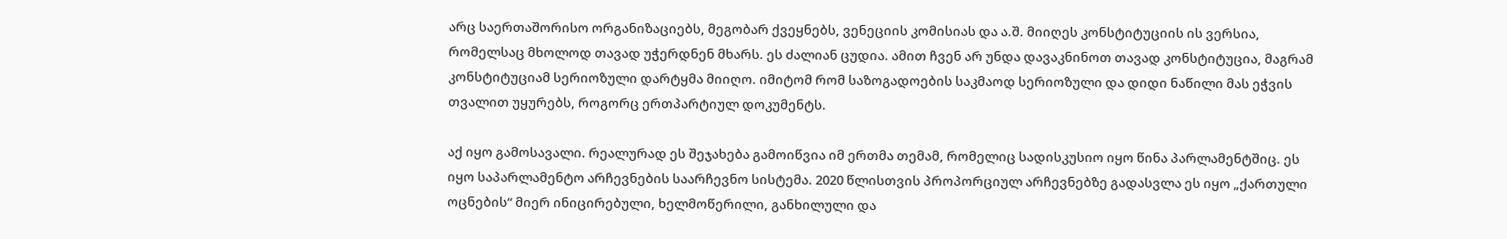არც საერთაშორისო ორგანიზაციებს, მეგობარ ქვეყნებს, ვენეციის კომისიას და ა.შ. მიიღეს კონსტიტუციის ის ვერსია, რომელსაც მხოლოდ თავად უჭერდნენ მხარს. ეს ძალიან ცუდია. ამით ჩვენ არ უნდა დავაკნინოთ თავად კონსტიტუცია, მაგრამ კონსტიტუციამ სერიოზული დარტყმა მიიღო. იმიტომ რომ საზოგადოების საკმაოდ სერიოზული და დიდი ნაწილი მას ეჭვის თვალით უყურებს, როგორც ერთპარტიულ დოკუმენტს.

აქ იყო გამოსავალი. რეალურად ეს შეჯახება გამოიწვია იმ ერთმა თემამ, რომელიც სადისკუსიო იყო წინა პარლამენტშიც. ეს იყო საპარლამენტო არჩევნების საარჩევნო სისტემა. 2020 წლისთვის პროპორციულ არჩევნებზე გადასვლა ეს იყო „ქართული ოცნების“ მიერ ინიცირებული, ხელმოწერილი, განხილული და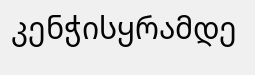კენჭისყრამდე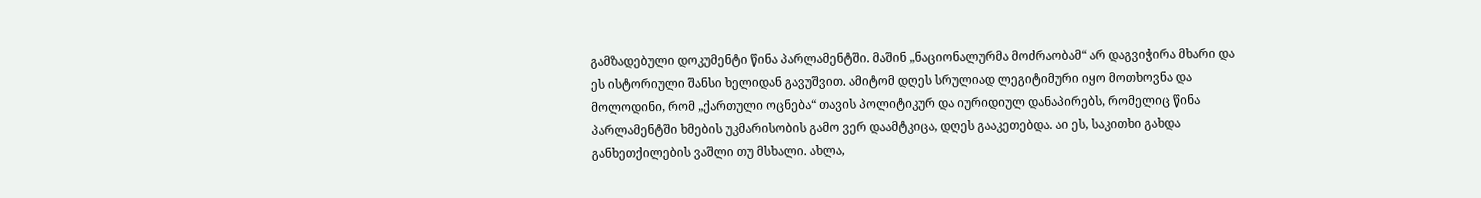გამზადებული დოკუმენტი წინა პარლამენტში. მაშინ „ნაციონალურმა მოძრაობამ“ არ დაგვიჭირა მხარი და ეს ისტორიული შანსი ხელიდან გავუშვით. ამიტომ დღეს სრულიად ლეგიტიმური იყო მოთხოვნა და მოლოდინი, რომ „ქართული ოცნება“ თავის პოლიტიკურ და იურიდიულ დანაპირებს, რომელიც წინა პარლამენტში ხმების უკმარისობის გამო ვერ დაამტკიცა, დღეს გააკეთებდა. აი ეს, საკითხი გახდა განხეთქილების ვაშლი თუ მსხალი. ახლა,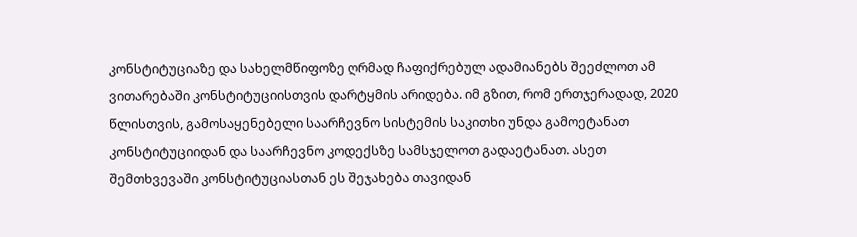კონსტიტუციაზე და სახელმწიფოზე ღრმად ჩაფიქრებულ ადამიანებს შეეძლოთ ამ ვითარებაში კონსტიტუციისთვის დარტყმის არიდება. იმ გზით, რომ ერთჯერადად, 2020 წლისთვის, გამოსაყენებელი საარჩევნო სისტემის საკითხი უნდა გამოეტანათ კონსტიტუციიდან და საარჩევნო კოდექსზე სამსჯელოთ გადაეტანათ. ასეთ შემთხვევაში კონსტიტუციასთან ეს შეჯახება თავიდან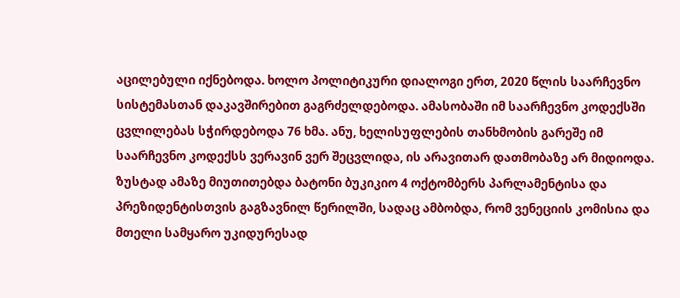აცილებული იქნებოდა. ხოლო პოლიტიკური დიალოგი ერთ, 2020 წლის საარჩევნო სისტემასთან დაკავშირებით გაგრძელდებოდა. ამასობაში იმ საარჩევნო კოდექსში ცვლილებას სჭირდებოდა 76 ხმა. ანუ, ხელისუფლების თანხმობის გარეშე იმ საარჩევნო კოდექსს ვერავინ ვერ შეცვლიდა, ის არავითარ დათმობაზე არ მიდიოდა. ზუსტად ამაზე მიუთითებდა ბატონი ბუკიკიო 4 ოქტომბერს პარლამენტისა და  პრეზიდენტისთვის გაგზავნილ წერილში, სადაც ამბობდა, რომ ვენეციის კომისია და მთელი სამყარო უკიდურესად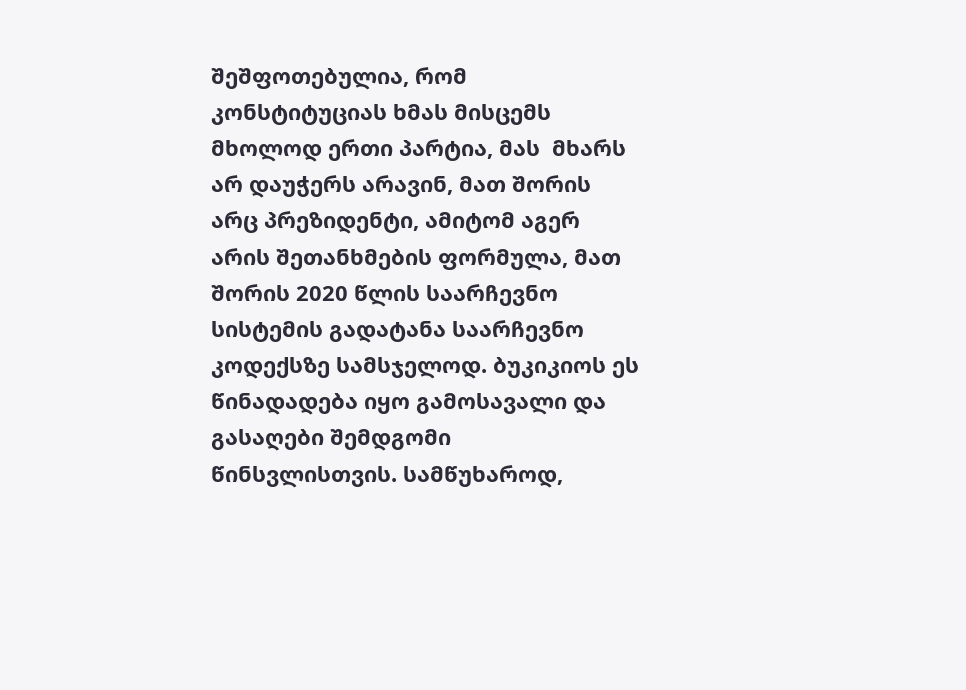შეშფოთებულია, რომ კონსტიტუციას ხმას მისცემს მხოლოდ ერთი პარტია, მას  მხარს არ დაუჭერს არავინ, მათ შორის არც პრეზიდენტი, ამიტომ აგერ არის შეთანხმების ფორმულა, მათ შორის 2020 წლის საარჩევნო სისტემის გადატანა საარჩევნო კოდექსზე სამსჯელოდ. ბუკიკიოს ეს წინადადება იყო გამოსავალი და გასაღები შემდგომი წინსვლისთვის. სამწუხაროდ,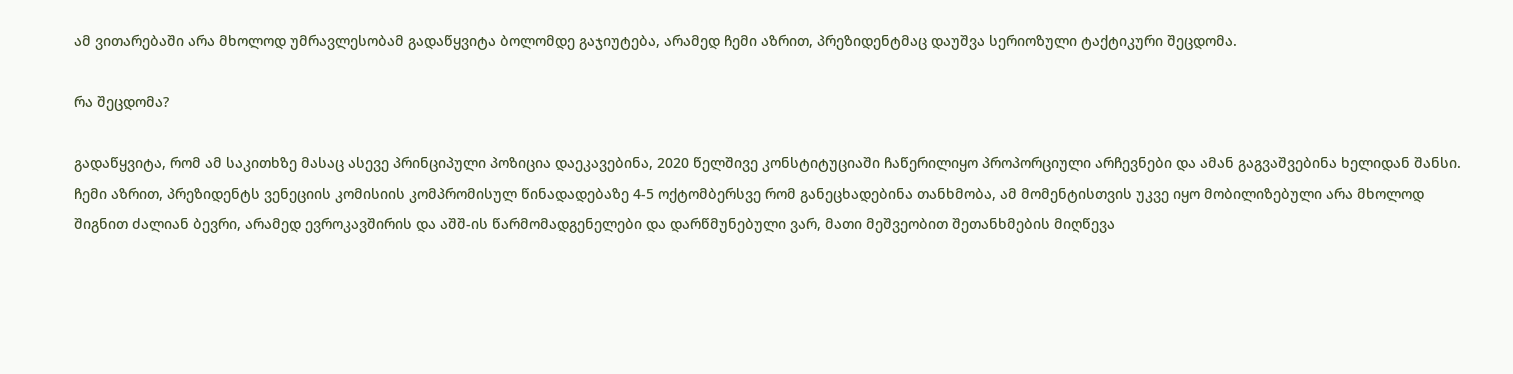ამ ვითარებაში არა მხოლოდ უმრავლესობამ გადაწყვიტა ბოლომდე გაჯიუტება, არამედ ჩემი აზრით, პრეზიდენტმაც დაუშვა სერიოზული ტაქტიკური შეცდომა.

რა შეცდომა?

გადაწყვიტა, რომ ამ საკითხზე მასაც ასევე პრინციპული პოზიცია დაეკავებინა, 2020 წელშივე კონსტიტუციაში ჩაწერილიყო პროპორციული არჩევნები და ამან გაგვაშვებინა ხელიდან შანსი. ჩემი აზრით, პრეზიდენტს ვენეციის კომისიის კომპრომისულ წინადადებაზე 4-5 ოქტომბერსვე რომ განეცხადებინა თანხმობა, ამ მომენტისთვის უკვე იყო მობილიზებული არა მხოლოდ შიგნით ძალიან ბევრი, არამედ ევროკავშირის და აშშ-ის წარმომადგენელები და დარწმუნებული ვარ, მათი მეშვეობით შეთანხმების მიღწევა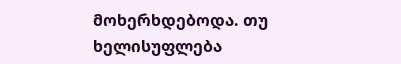მოხერხდებოდა. თუ ხელისუფლება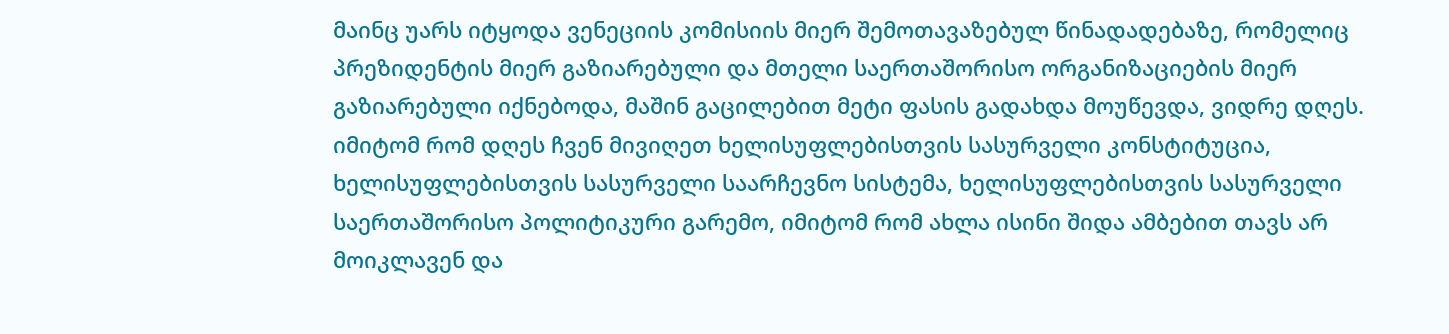მაინც უარს იტყოდა ვენეციის კომისიის მიერ შემოთავაზებულ წინადადებაზე, რომელიც პრეზიდენტის მიერ გაზიარებული და მთელი საერთაშორისო ორგანიზაციების მიერ გაზიარებული იქნებოდა, მაშინ გაცილებით მეტი ფასის გადახდა მოუწევდა, ვიდრე დღეს. იმიტომ რომ დღეს ჩვენ მივიღეთ ხელისუფლებისთვის სასურველი კონსტიტუცია, ხელისუფლებისთვის სასურველი საარჩევნო სისტემა, ხელისუფლებისთვის სასურველი საერთაშორისო პოლიტიკური გარემო, იმიტომ რომ ახლა ისინი შიდა ამბებით თავს არ მოიკლავენ და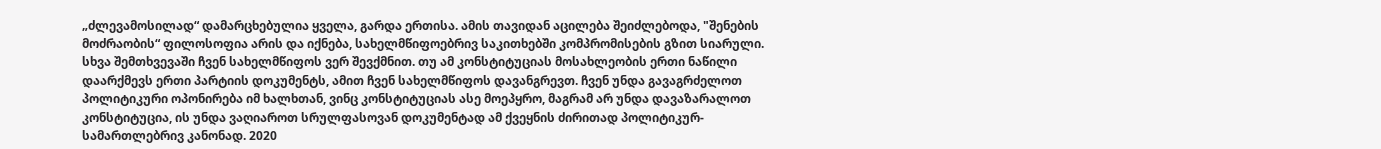„ძლევამოსილად“ დამარცხებულია ყველა, გარდა ერთისა. ამის თავიდან აცილება შეიძლებოდა, "შენების მოძრაობის“ ფილოსოფია არის და იქნება, სახელმწიფოებრივ საკითხებში კომპრომისების გზით სიარული. სხვა შემთხვევაში ჩვენ სახელმწიფოს ვერ შევქმნით. თუ ამ კონსტიტუციას მოსახლეობის ერთი ნაწილი დაარქმევს ერთი პარტიის დოკუმენტს, ამით ჩვენ სახელმწიფოს დავანგრევთ. ჩვენ უნდა გავაგრძელოთ პოლიტიკური ოპონირება იმ ხალხთან, ვინც კონსტიტუციას ასე მოეპყრო, მაგრამ არ უნდა დავაზარალოთ კონსტიტუცია, ის უნდა ვაღიაროთ სრულფასოვან დოკუმენტად ამ ქვეყნის ძირითად პოლიტიკურ-სამართლებრივ კანონად. 2020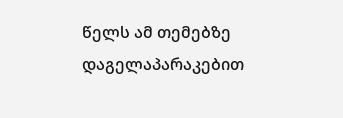წელს ამ თემებზე დაგელაპარაკებით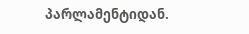პარლამენტიდან.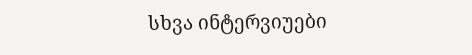სხვა ინტერვიუები